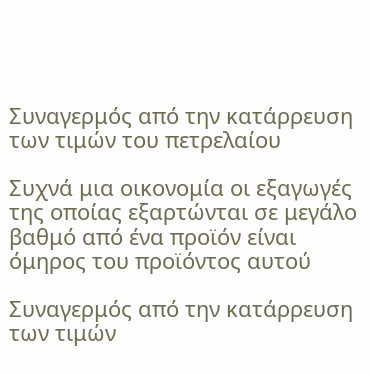Συναγερμός από την κατάρρευση των τιμών του πετρελαίου

Συχνά μια οικονομία οι εξαγωγές της οποίας εξαρτώνται σε μεγάλο βαθμό από ένα προϊόν είναι όμηρος του προϊόντος αυτού

Συναγερμός από την κατάρρευση των τιμών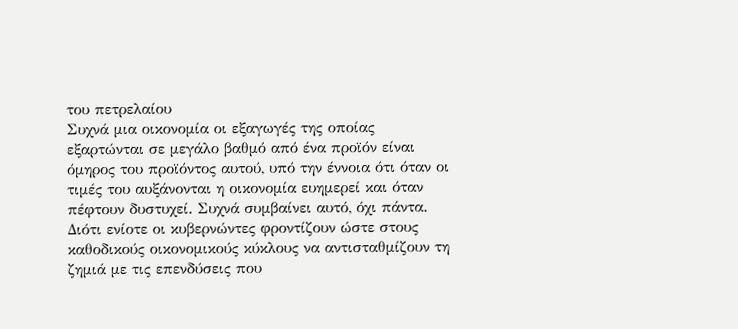του πετρελαίου
Συχνά μια οικονομία οι εξαγωγές της οποίας εξαρτώνται σε μεγάλο βαθμό από ένα προϊόν είναι όμηρος του προϊόντος αυτού, υπό την έννοια ότι όταν οι τιμές του αυξάνονται η οικονομία ευημερεί και όταν πέφτουν δυστυχεί. Συχνά συμβαίνει αυτό, όχι πάντα. Διότι ενίοτε οι κυβερνώντες φροντίζουν ώστε στους καθοδικούς οικονομικούς κύκλους να αντισταθμίζουν τη ζημιά με τις επενδύσεις που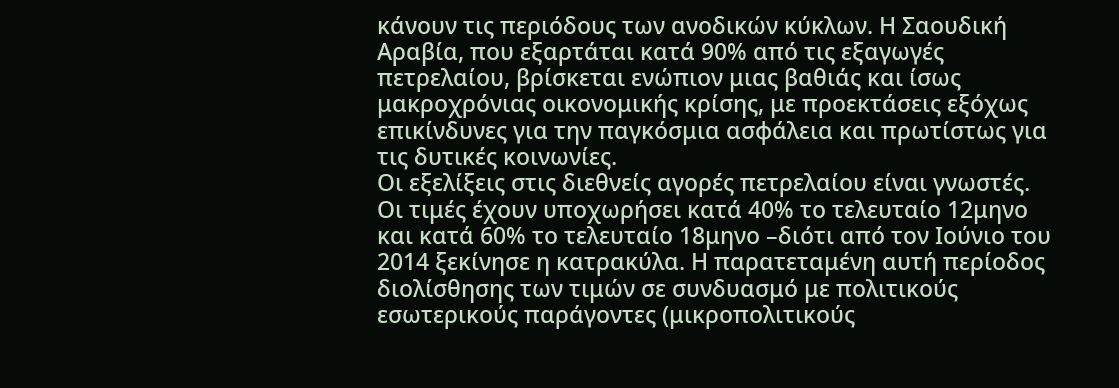κάνουν τις περιόδους των ανοδικών κύκλων. Η Σαουδική Αραβία, που εξαρτάται κατά 90% από τις εξαγωγές πετρελαίου, βρίσκεται ενώπιον μιας βαθιάς και ίσως μακροχρόνιας οικονομικής κρίσης, με προεκτάσεις εξόχως επικίνδυνες για την παγκόσμια ασφάλεια και πρωτίστως για τις δυτικές κοινωνίες.
Οι εξελίξεις στις διεθνείς αγορές πετρελαίου είναι γνωστές. Οι τιμές έχουν υποχωρήσει κατά 40% το τελευταίο 12μηνο και κατά 60% το τελευταίο 18μηνο –διότι από τον Ιούνιο του 2014 ξεκίνησε η κατρακύλα. Η παρατεταμένη αυτή περίοδος διολίσθησης των τιμών σε συνδυασμό με πολιτικούς εσωτερικούς παράγοντες (μικροπολιτικούς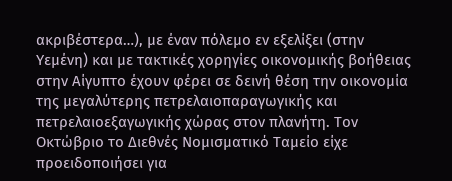ακριβέστερα…), με έναν πόλεμο εν εξελίξει (στην Υεμένη) και με τακτικές χορηγίες οικονομικής βοήθειας στην Αίγυπτο έχουν φέρει σε δεινή θέση την οικονομία της μεγαλύτερης πετρελαιοπαραγωγικής και πετρελαιοεξαγωγικής χώρας στον πλανήτη. Τον Οκτώβριο το Διεθνές Νομισματικό Ταμείο είχε προειδοποιήσει για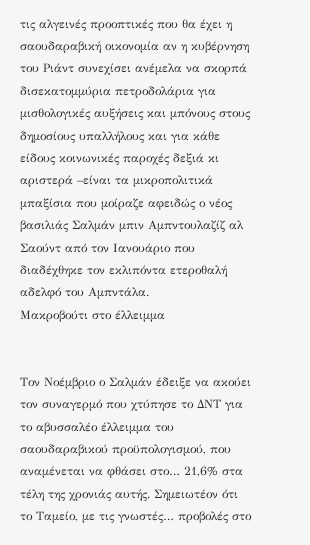τις αλγεινές προοπτικές που θα έχει η σαουδαραβική οικονομία αν η κυβέρνηση του Ριάντ συνεχίσει ανέμελα να σκορπά δισεκατομμύρια πετροδολάρια για μισθολογικές αυξήσεις και μπόνους στους δημοσίους υπαλλήλους και για κάθε είδους κοινωνικές παροχές δεξιά κι αριστερά –είναι τα μικροπολιτικά μπαξίσια που μοίραζε αφειδώς ο νέος βασιλιάς Σαλμάν μπιν Αμπντουλαζίζ αλ Σαούντ από τον Ιανουάριο που διαδέχθηκε τον εκλιπόντα ετεροθαλή αδελφό του Αμπντάλα.
Μακροβούτι στο έλλειμμα


Τον Νοέμβριο ο Σαλμάν έδειξε να ακούει τον συναγερμό που χτύπησε το ΔΝΤ για το αβυσσαλέο έλλειμμα του σαουδαραβικού προϋπολογισμού, που αναμένεται να φθάσει στο… 21,6% στα τέλη της χρονιάς αυτής. Σημειωτέον ότι το Ταμείο, με τις γνωστές… προβολές στο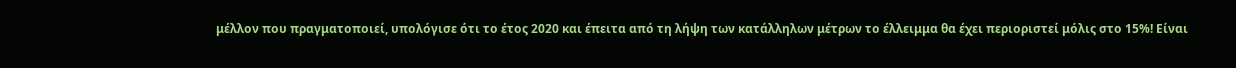μέλλον που πραγματοποιεί, υπολόγισε ότι το έτος 2020 και έπειτα από τη λήψη των κατάλληλων μέτρων το έλλειμμα θα έχει περιοριστεί μόλις στο 15%! Είναι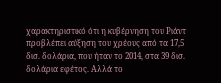χαρακτηριστικό ότι η κυβέρνηση του Ριάντ προβλέπει αύξηση του χρέους από τα 17,5 δισ. δολάρια, που ήταν το 2014, στα 39 δισ. δολάρια εφέτος. Αλλά το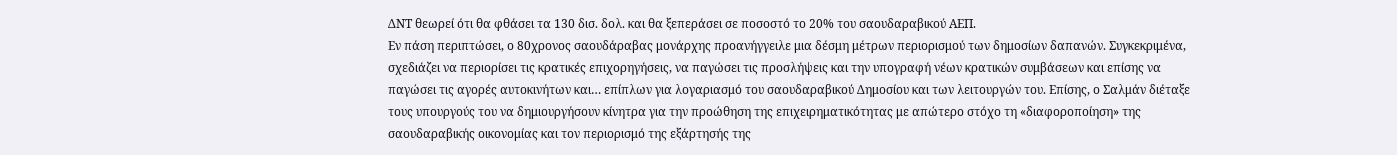ΔΝΤ θεωρεί ότι θα φθάσει τα 130 δισ. δολ. και θα ξεπεράσει σε ποσοστό το 20% του σαουδαραβικού ΑΕΠ.
Εν πάση περιπτώσει, ο 80χρονος σαουδάραβας μονάρχης προανήγγειλε μια δέσμη μέτρων περιορισμού των δημοσίων δαπανών. Συγκεκριμένα, σχεδιάζει να περιορίσει τις κρατικές επιχορηγήσεις, να παγώσει τις προσλήψεις και την υπογραφή νέων κρατικών συμβάσεων και επίσης να παγώσει τις αγορές αυτοκινήτων και… επίπλων για λογαριασμό του σαουδαραβικού Δημοσίου και των λειτουργών του. Επίσης, ο Σαλμάν διέταξε τους υπουργούς του να δημιουργήσουν κίνητρα για την προώθηση της επιχειρηματικότητας με απώτερο στόχο τη «διαφοροποίηση» της σαουδαραβικής οικονομίας και τον περιορισμό της εξάρτησής της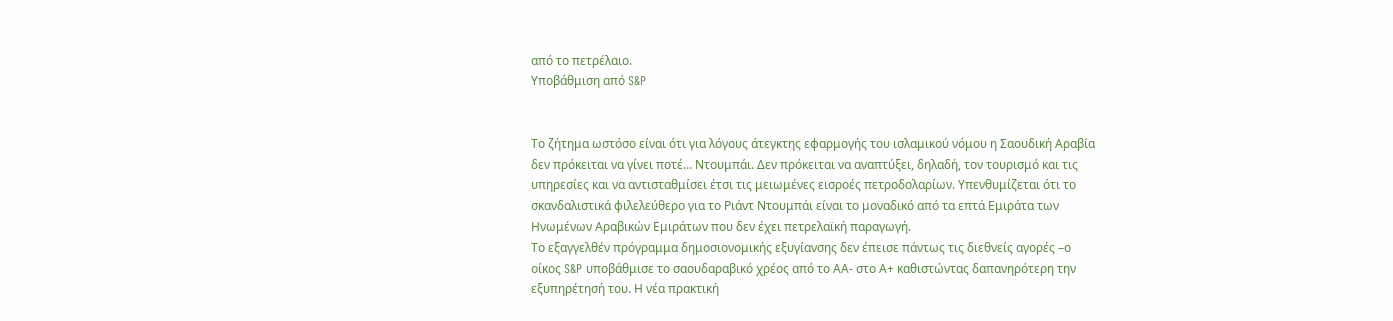από το πετρέλαιο.
Υποβάθμιση από S&P


Το ζήτημα ωστόσο είναι ότι για λόγους άτεγκτης εφαρμογής του ισλαμικού νόμου η Σαουδική Αραβία δεν πρόκειται να γίνει ποτέ… Ντουμπάι. Δεν πρόκειται να αναπτύξει, δηλαδή, τον τουρισμό και τις υπηρεσίες και να αντισταθμίσει έτσι τις μειωμένες εισροές πετροδολαρίων. Υπενθυμίζεται ότι το σκανδαλιστικά φιλελεύθερο για το Ριάντ Ντουμπάι είναι το μοναδικό από τα επτά Εμιράτα των Ηνωμένων Αραβικών Εμιράτων που δεν έχει πετρελαϊκή παραγωγή.
Το εξαγγελθέν πρόγραμμα δημοσιονομικής εξυγίανσης δεν έπεισε πάντως τις διεθνείς αγορές –ο οίκος S&P υποβάθμισε το σαουδαραβικό χρέος από το ΑΑ- στο Α+ καθιστώντας δαπανηρότερη την εξυπηρέτησή του. Η νέα πρακτική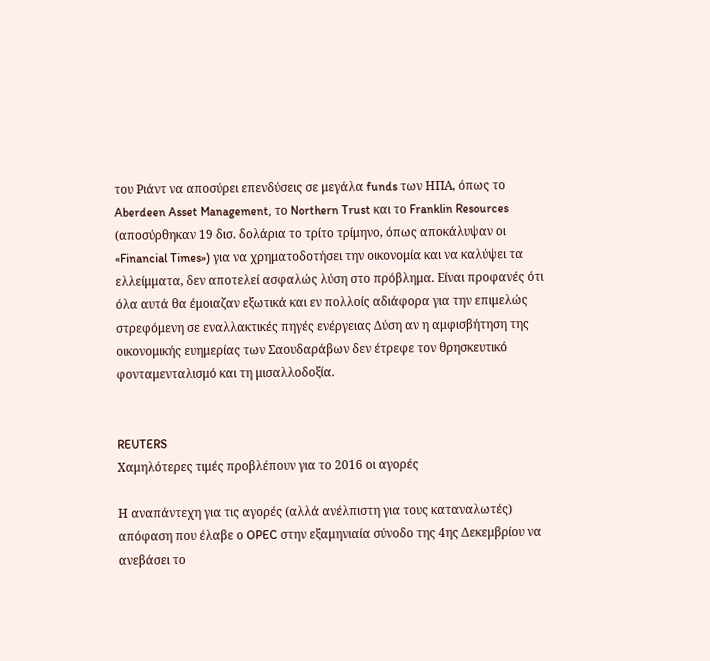του Ριάντ να αποσύρει επενδύσεις σε μεγάλα funds των ΗΠΑ, όπως το Aberdeen Asset Management, το Northern Trust και το Franklin Resources (αποσύρθηκαν 19 δισ. δολάρια το τρίτο τρίμηνο, όπως αποκάλυψαν οι «Financial Times») για να χρηματοδοτήσει την οικονομία και να καλύψει τα ελλείμματα, δεν αποτελεί ασφαλώς λύση στο πρόβλημα. Είναι προφανές ότι όλα αυτά θα έμοιαζαν εξωτικά και εν πολλοίς αδιάφορα για την επιμελώς στρεφόμενη σε εναλλακτικές πηγές ενέργειας Δύση αν η αμφισβήτηση της οικονομικής ευημερίας των Σαουδαράβων δεν έτρεφε τον θρησκευτικό φονταμενταλισμό και τη μισαλλοδοξία.


REUTERS
Χαμηλότερες τιμές προβλέπουν για το 2016 οι αγορές

Η αναπάντεχη για τις αγορές (αλλά ανέλπιστη για τους καταναλωτές) απόφαση που έλαβε ο OPEC στην εξαμηνιαία σύνοδο της 4ης Δεκεμβρίου να ανεβάσει το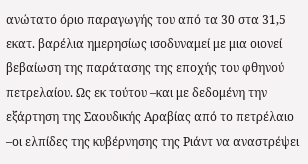ανώτατο όριο παραγωγής του από τα 30 στα 31,5 εκατ. βαρέλια ημερησίως ισοδυναμεί με μια οιονεί βεβαίωση της παράτασης της εποχής του φθηνού πετρελαίου. Ως εκ τούτου –και με δεδομένη την εξάρτηση της Σαουδικής Αραβίας από το πετρέλαιο –οι ελπίδες της κυβέρνησης της Ριάντ να αναστρέψει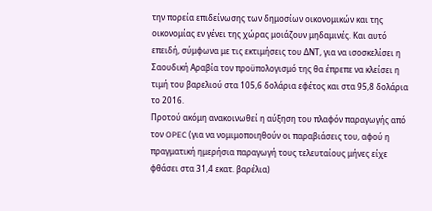την πορεία επιδείνωσης των δημοσίων οικονομικών και της οικονομίας εν γένει της χώρας μοιάζουν μηδαμινές. Και αυτό επειδή, σύμφωνα με τις εκτιμήσεις του ΔΝΤ, για να ισοσκελίσει η Σαουδική Αραβία τον προϋπολογισμό της θα έπρεπε να κλείσει η τιμή του βαρελιού στα 105,6 δολάρια εφέτος και στα 95,8 δολάρια το 2016.
Προτού ακόμη ανακοινωθεί η αύξηση του πλαφόν παραγωγής από τον OPEC (για να νομιμοποιηθούν οι παραβιάσεις του, αφού η πραγματική ημερήσια παραγωγή τους τελευταίους μήνες είχε φθάσει στα 31,4 εκατ. βαρέλια)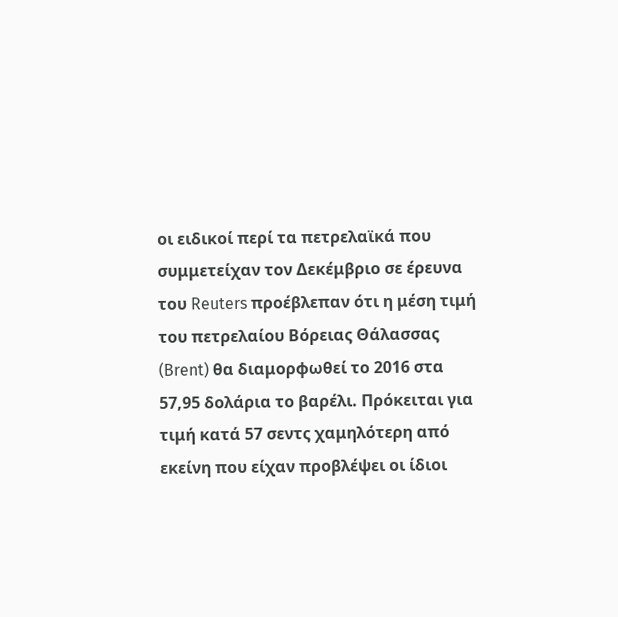οι ειδικοί περί τα πετρελαϊκά που συμμετείχαν τον Δεκέμβριο σε έρευνα του Reuters προέβλεπαν ότι η μέση τιμή του πετρελαίου Βόρειας Θάλασσας (Brent) θα διαμορφωθεί το 2016 στα 57,95 δολάρια το βαρέλι. Πρόκειται για τιμή κατά 57 σεντς χαμηλότερη από εκείνη που είχαν προβλέψει οι ίδιοι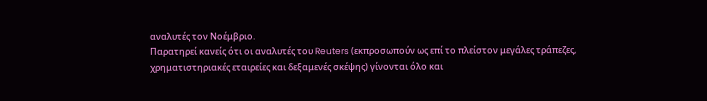αναλυτές τον Νοέμβριο.
Παρατηρεί κανείς ότι οι αναλυτές του Reuters (εκπροσωπούν ως επί το πλείστον μεγάλες τράπεζες, χρηματιστηριακές εταιρείες και δεξαμενές σκέψης) γίνονται όλο και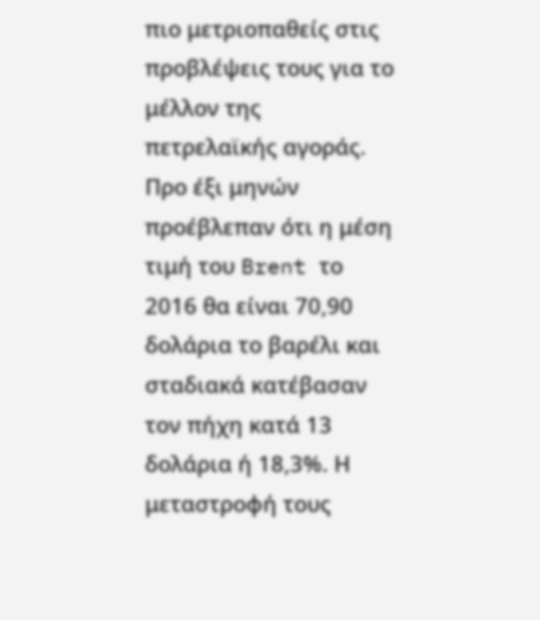πιο μετριοπαθείς στις προβλέψεις τους για το μέλλον της πετρελαϊκής αγοράς. Προ έξι μηνών προέβλεπαν ότι η μέση τιμή του Brent το 2016 θα είναι 70,90 δολάρια το βαρέλι και σταδιακά κατέβασαν τον πήχη κατά 13 δολάρια ή 18,3%. Η μεταστροφή τους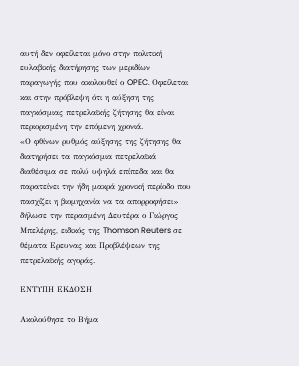αυτή δεν οφείλεται μόνο στην πολιτική ευλαβικής διατήρησης των μεριδίων παραγωγής που ακολουθεί ο OPEC. Οφείλεται και στην πρόβλεψη ότι η αύξηση της παγκόσμιας πετρελαϊκής ζήτησης θα είναι περιορισμένη την επόμενη χρονιά.
«Ο φθίνων ρυθμός αύξησης της ζήτησης θα διατηρήσει τα παγκόσμια πετρελαϊκά διαθέσιμα σε πολύ υψηλά επίπεδα και θα παρατείνει την ήδη μακρά χρονική περίοδο που πασχίζει η βιομηχανία να τα απορροφήσει» δήλωσε την περασμένη Δευτέρα ο Γιώργος Μπελέρης, ειδικός της Thomson Reuters σε θέματα Ερευνας και Προβλέψεων της πετρελαϊκής αγοράς.

ΕΝΤΥΠΗ ΕΚΔΟΣΗ

Ακολούθησε το Βήμα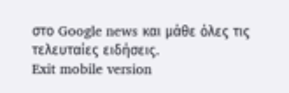στο Google news και μάθε όλες τις τελευταίες ειδήσεις.
Exit mobile version